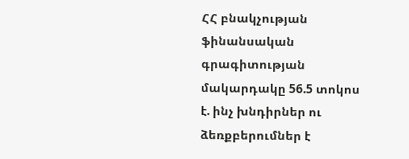ՀՀ բնակչության ֆինանսական գրագիտության մակարդակը 56.5 տոկոս է. ինչ խնդիրներ ու ձեռքբերումներ է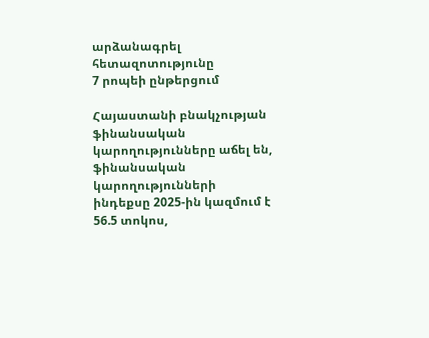արձանագրել հետազոտությունը
7 րոպեի ընթերցում

Հայաստանի բնակչության ֆինանսական կարողությունները աճել են, ֆինանսական կարողությունների ինդեքսը 2025-ին կազմում է 56.5 տոկոս,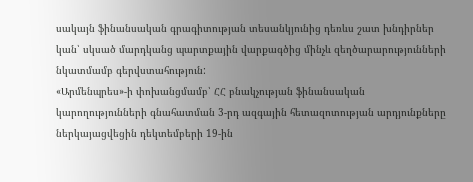սակայն ֆինանսական գրագիտության տեսանկյունից դեռևս շատ խնդիրներ կան՝ սկսած մարդկանց պարտքային վարքագծից մինչև զեղծարարությունների նկատմամբ գերվստահություն:
«Արմենպրես»-ի փոխանցմամբ՝ ՀՀ բնակչության ֆինանսական կարողությունների գնահատման 3-րդ ազգային հետազոտության արդյունքները ներկայացվեցին դեկտեմբերի 19-ին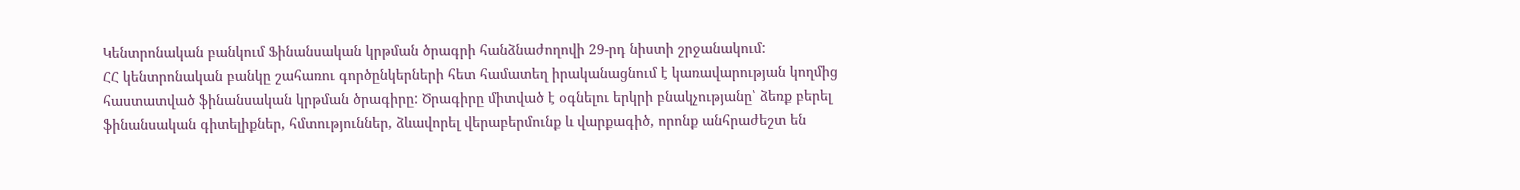Կենտրոնական բանկում Ֆինանսական կրթման ծրագրի հանձնաժողովի 29-րդ նիստի շրջանակում:
ՀՀ կենտրոնական բանկը շահառու գործընկերների հետ համատեղ իրականացնում է կառավարության կողմից հաստատված ֆինանսական կրթման ծրագիրը: Ծրագիրը միտված է օգնելու երկրի բնակչությանը՝ ձեռք բերել ֆինանսական գիտելիքներ, հմտություններ, ձևավորել վերաբերմունք և վարքագիծ, որոնք անհրաժեշտ են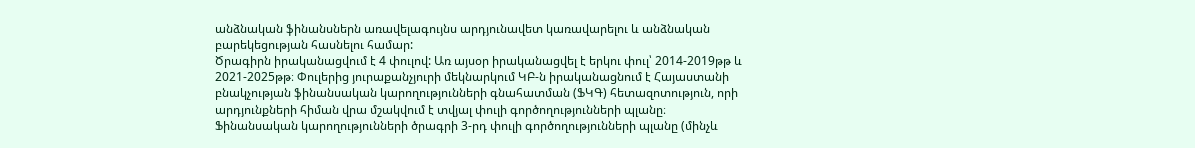անձնական ֆինանսներն առավելագույնս արդյունավետ կառավարելու և անձնական բարեկեցության հասնելու համար:
Ծրագիրն իրականացվում է 4 փուլով: Առ այսօր իրականացվել է երկու փուլ՝ 2014-2019թթ և 2021-2025թթ։ Փուլերից յուրաքանչյուրի մեկնարկում ԿԲ-ն իրականացնում է Հայաստանի բնակչության ֆինանսական կարողությունների գնահատման (ՖԿԳ) հետազոտություն, որի արդյունքների հիման վրա մշակվում է տվյալ փուլի գործողությունների պլանը։ Ֆինանսական կարողությունների ծրագրի 3-րդ փուլի գործողությունների պլանը (մինչև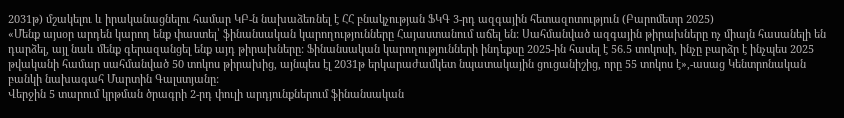2031թ) մշակելու և իրականացնելու համար ԿԲ-ն նախաձեռնել է ՀՀ բնակչության ՖԿԳ 3-րդ ազգային հետազոտություն (Բարոմետր 2025)
«Մենք այսօր արդեն կարող ենք փաստել՝ ֆինանսական կարողությունները Հայաստանում աճել են: Սահմանված ազգային թիրախները ոչ միայն հասանելի են դարձել, այլ նաև մենք գերազանցել ենք այդ թիրախները: Ֆինանսական կարողությունների ինդեքսը 2025-ին հասել է 56.5 տոկոսի, ինչը բարձր է ինչպես 2025 թվականի համար սահմանված 50 տոկոս թիրախից, այնպես էլ 2031թ երկարաժամկետ նպատակային ցուցանիշից, որը 55 տոկոս է»,-ասաց Կենտրոնական բանկի նախագահ Մարտին Գալստյանը:
Վերջին 5 տարում կրթման ծրագրի 2-րդ փուլի արդյունքներում ֆինանսական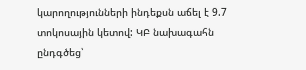կարողությունների ինդեքսն աճել է 9.7 տոկոսային կետով: ԿԲ նախագահն ընդգծեց՝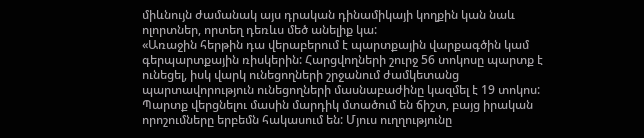միևնույն ժամանակ այս դրական դինամիկայի կողքին կան նաև ոլորտներ, որտեղ դեռևս մեծ անելիք կա:
«Առաջին հերթին դա վերաբերում է պարտքային վարքագծին կամ գերպարտքային ռիսկերին: Հարցվողների շուրջ 56 տոկոսը պարտք է ունեցել, իսկ վարկ ունեցողների շրջանում ժամկետանց պարտավորություն ունեցողների մասնաբաժինը կազմել է 19 տոկոս: Պարտք վերցնելու մասին մարդիկ մտածում են ճիշտ, բայց իրական որոշումները երբեմն հակասում են: Մյուս ուղղությունը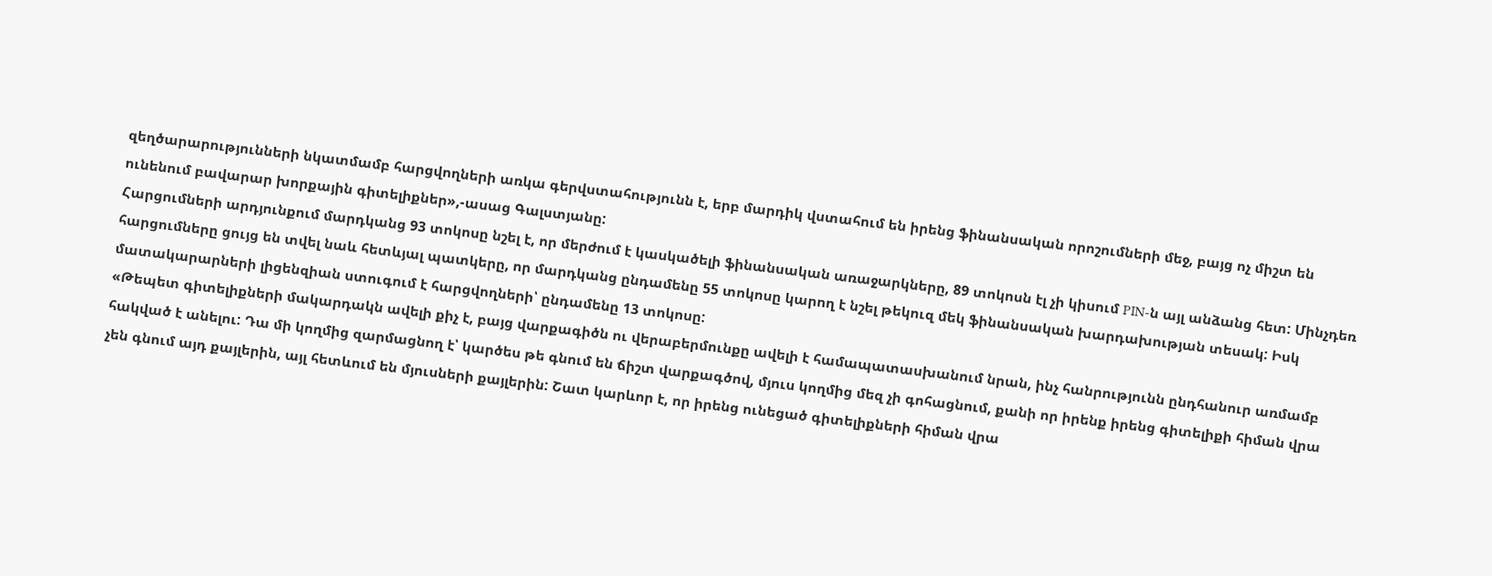զեղծարարությունների նկատմամբ հարցվողների առկա գերվստահությունն է, երբ մարդիկ վստահում են իրենց ֆինանսական որոշումների մեջ, բայց ոչ միշտ են ունենում բավարար խորքային գիտելիքներ»,-ասաց Գալստյանը:
Հարցումների արդյունքում մարդկանց 93 տոկոսը նշել է, որ մերժում է կասկածելի ֆինանսական առաջարկները, 89 տոկոսն էլ չի կիսում PIN-ն այլ անձանց հետ: Մինչդեռ հարցումները ցույց են տվել նաև հետևյալ պատկերը, որ մարդկանց ընդամենը 55 տոկոսը կարող է նշել թեկուզ մեկ ֆինանսական խարդախության տեսակ: Իսկ մատակարարների լիցենզիան ստուգում է հարցվողների՝ ընդամենը 13 տոկոսը:
«Թեպետ գիտելիքների մակարդակն ավելի քիչ է, բայց վարքագիծն ու վերաբերմունքը ավելի է համապատասխանում նրան, ինչ հանրությունն ընդհանուր առմամբ հակված է անելու: Դա մի կողմից զարմացնող է՝ կարծես թե գնում են ճիշտ վարքագծով, մյուս կողմից մեզ չի գոհացնում, քանի որ իրենք իրենց գիտելիքի հիման վրա չեն գնում այդ քայլերին, այլ հետևում են մյուսների քայլերին: Շատ կարևոր է, որ իրենց ունեցած գիտելիքների հիման վրա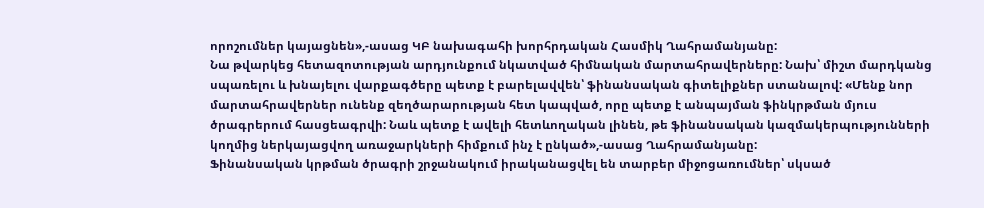որոշումներ կայացնեն»,-ասաց ԿԲ նախագահի խորհրդական Հասմիկ Ղահրամանյանը:
Նա թվարկեց հետազոտության արդյունքում նկատված հիմնական մարտահրավերները: Նախ՝ միշտ մարդկանց սպառելու և խնայելու վարքագծերը պետք է բարելավվեն՝ ֆինանսական գիտելիքներ ստանալով: «Մենք նոր մարտահրավերներ ունենք զեղծարարության հետ կապված, որը պետք է անպայման ֆինկրթման մյուս ծրագրերում հասցեագրվի: Նաև պետք է ավելի հետևողական լինեն, թե ֆինանսական կազմակերպությունների կողմից ներկայացվող առաջարկների հիմքում ինչ է ընկած»,-ասաց Ղահրամանյանը:
Ֆինանսական կրթման ծրագրի շրջանակում իրականացվել են տարբեր միջոցառումներ՝ սկսած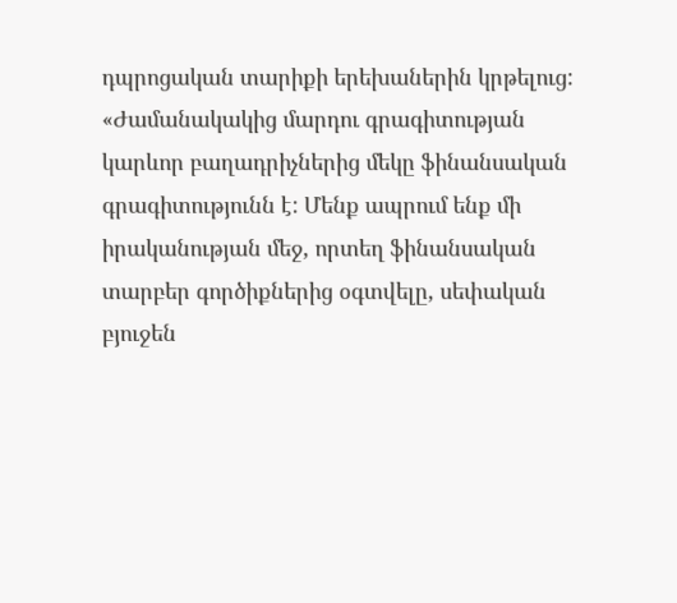դպրոցական տարիքի երեխաներին կրթելուց:
«Ժամանակակից մարդու գրագիտության կարևոր բաղադրիչներից մեկը ֆինանսական գրագիտությունն է: Մենք ապրում ենք մի իրականության մեջ, որտեղ ֆինանսական տարբեր գործիքներից օգտվելը, սեփական բյուջեն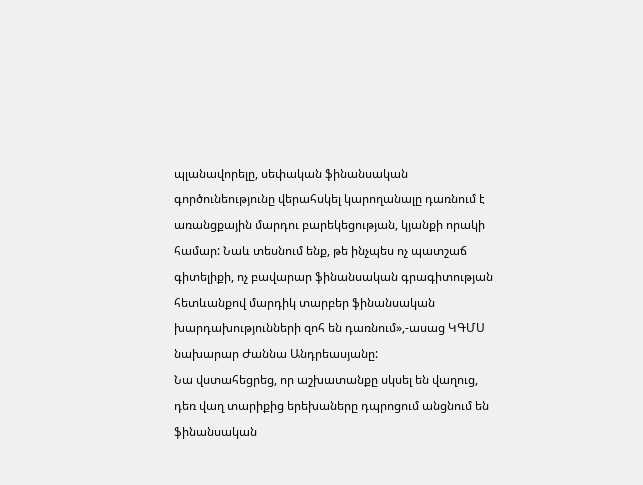պլանավորելը, սեփական ֆինանսական գործունեությունը վերահսկել կարողանալը դառնում է առանցքային մարդու բարեկեցության, կյանքի որակի համար: Նաև տեսնում ենք, թե ինչպես ոչ պատշաճ գիտելիքի, ոչ բավարար ֆինանսական գրագիտության հետևանքով մարդիկ տարբեր ֆինանսական խարդախությունների զոհ են դառնում»,-ասաց ԿԳՄՍ նախարար Ժաննա Անդրեասյանը:
Նա վստահեցրեց, որ աշխատանքը սկսել են վաղուց, դեռ վաղ տարիքից երեխաները դպրոցում անցնում են ֆինանսական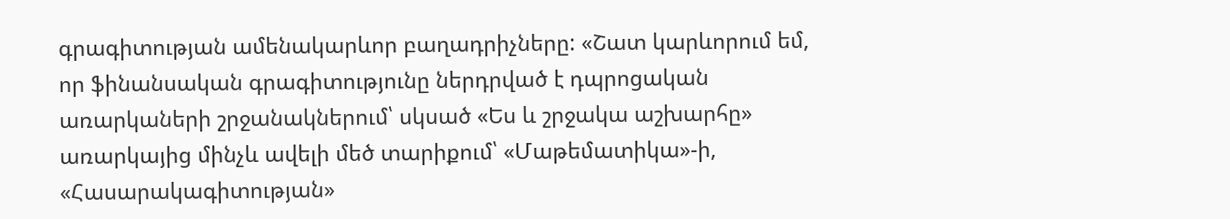գրագիտության ամենակարևոր բաղադրիչները: «Շատ կարևորում եմ, որ ֆինանսական գրագիտությունը ներդրված է դպրոցական առարկաների շրջանակներում՝ սկսած «Ես և շրջակա աշխարհը» առարկայից մինչև ավելի մեծ տարիքում՝ «Մաթեմատիկա»-ի, «Հասարակագիտության»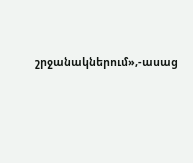շրջանակներում»,-ասաց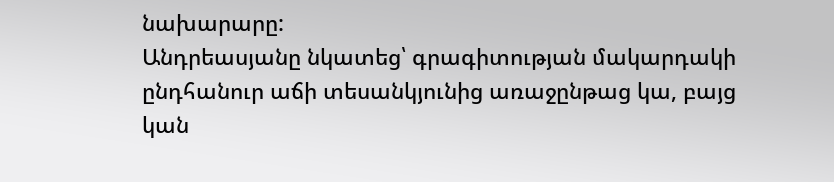նախարարը:
Անդրեասյանը նկատեց՝ գրագիտության մակարդակի ընդհանուր աճի տեսանկյունից առաջընթաց կա, բայց կան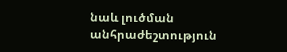նաև լուծման անհրաժեշտություն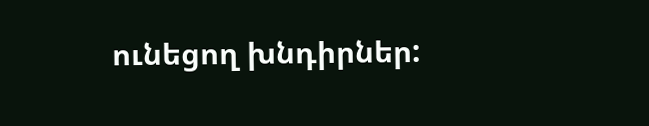ունեցող խնդիրներ: